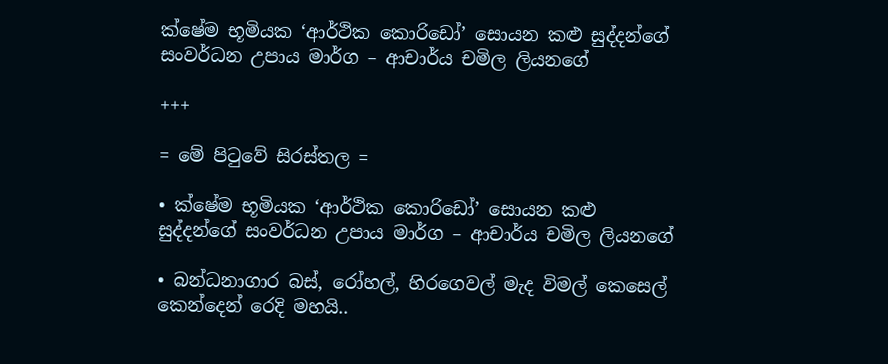ක්ෂේම භූමියක ‘ආර්ථික කොරිඩෝ’ සොයන කළු සුද්දන්ගේ සංවර්ධන උපාය මාර්ග – ආචාර්ය චමිල ලියනගේ

+++

= මේ පිටුවේ සිරස්තල =

• ක්ෂේම භූමියක ‘ආර්ථික කොරිඩෝ’ සොයන කළු සුද්දන්ගේ සංවර්ධන උපාය මාර්ග – ආචාර්ය චමිල ලියනගේ

• බන්ධනාගාර බස්, රෝහල්, හිරගෙවල් මැද විමල් කෙසෙල් කෙන්දෙන් රෙදි මහයි..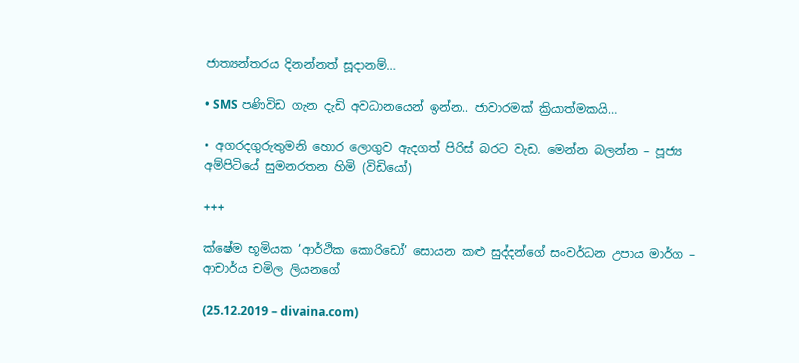ජාත්‍යන්තරය දිනන්නත් සූදානම්…

• SMS පණිවිඩ ගැන දැඩි අවධානයෙන් ඉන්න.. ජාවාරමක් ක්‍රියාත්මකයි…

• අගරදගුරුතුමනි හොර ලොගුව ඇදගත් පිරිස් බරට වැඩ. මෙන්න බලන්න – පූජ්‍ය අම්පිටියේ සුමනරතන හිමි (විඩියෝ)

+++

ක්ෂේම භූමියක ‘ආර්ථික කොරිඩෝ’ සොයන කළු සුද්දන්ගේ සංවර්ධන උපාය මාර්ග – ආචාර්ය චමිල ලියනගේ

(25.12.2019 – divaina.com)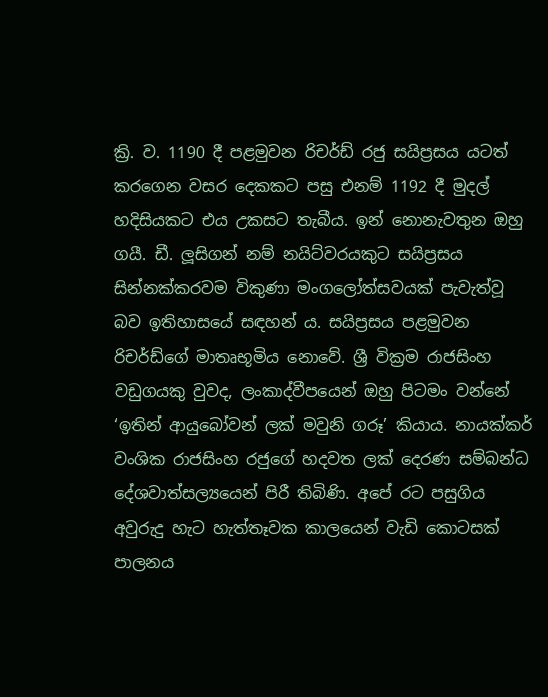ක්‍රි. ව. 1190 දී පළමුවන රිචර්ඩ් රජු සයිප්‍රසය යටත් කරගෙන වසර දෙකකට පසු එනම් 1192 දී මුදල් හදිසියකට එය උකසට තැබීය. ඉන් නොනැවතුන ඔහු ගයී. ඩී. ලූසිගන් නම් නයිට්වරයකුට සයිප්‍රසය සින්නක්කරවම විකුණා මංගලෝත්සවයක් පැවැත්වූ බව ඉතිහාසයේ සඳහන් ය. සයිප්‍රසය පළමුවන රිචර්ඩ්ගේ මාතෘභූමිය නොවේ. ශ්‍රී වික්‍රම රාජසිංහ වඩුගයකු වුවද, ලංකාද්වීපයෙන් ඔහු පිටමං වන්නේ ‘ඉතින් ආයුබෝවන් ලක් මවුනි ගරූ’ කියාය. නායක්කර් වංශික රාජසිංහ රජුගේ හදවත ලක් දෙරණ සම්බන්ධ දේශවාත්සල්‍යයෙන් පිරී තිබිණි. අපේ රට පසුගිය අවුරුදු හැට හැත්තෑවක කාලයෙන් වැඩි කොටසක් පාලනය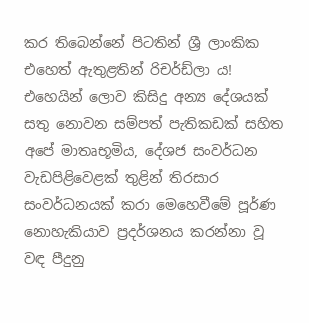කර තිබෙන්නේ පිටතින් ශ්‍රී ලාංකික එහෙත් ඇතුළතින් රිචර්ඩ්ලා ය! එහෙයින් ලොව කිසිදු අන්‍ය දේශයක් සතු නොවන සම්පත් පැතිකඩක් සහිත අපේ මාතෘභූමිය, දේශජ සංවර්ධන වැඩපිළිවෙළක් තුළින් තිරසාර සංවර්ධනයක් කරා මෙහෙවීමේ පූර්ණ නොහැකියාව ප්‍රදර්ශනය කරන්නා වූ වඳ පීදුනු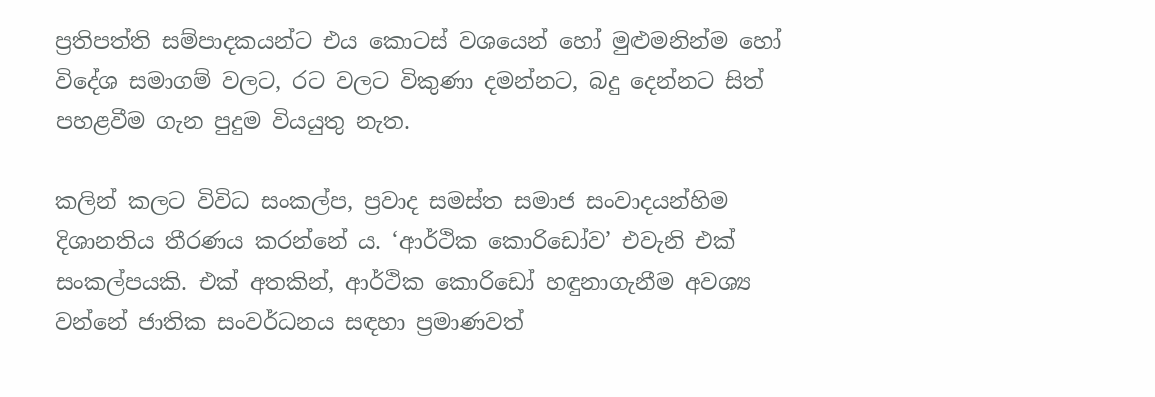ප්‍රතිපත්ති සම්පාදකයන්ට එය කොටස් වශයෙන් හෝ මුළුමනින්ම හෝ විදේශ සමාගම් වලට, රට වලට විකුණා දමන්නට, බදු දෙන්නට සිත් පහළවීම ගැන පුදුම වියයුතු නැත.

කලින් කලට විවිධ සංකල්ප, ප්‍රවාද සමස්ත සමාජ සංවාදයන්හිම දිශානතිය තීරණය කරන්නේ ය. ‘ආර්ථික කොරිඩෝව’ එවැනි එක් සංකල්පයකි. එක් අතකින්, ආර්ථික කොරිඩෝ හඳුනාගැනීම අවශ්‍ය වන්නේ ජාතික සංවර්ධනය සඳහා ප්‍රමාණවත්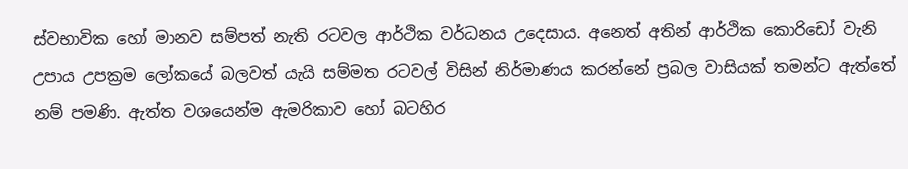ස්වභාවික හෝ මානව සම්පත් නැති රටවල ආර්ථික වර්ධනය උදෙසාය. අනෙත් අතින් ආර්ථික කොරිඩෝ වැනි උපාය උපක්‍රම ලෝකයේ බලවත් යැයි සම්මත රටවල් විසින් නිර්මාණය කරන්නේ ප්‍රබල වාසියක් තමන්ට ඇත්තේ නම් පමණි. ඇත්ත වශයෙන්ම ඇමරිකාව හෝ බටහිර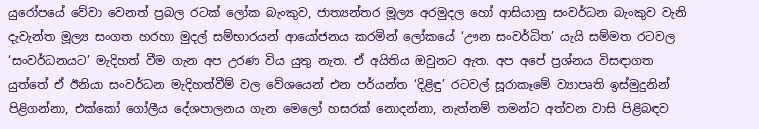යුරෝපයේ වේවා වෙනත් ප්‍රබල රටක් ලෝක බැංකුව, ජාත්‍යන්තර මූල්‍ය අරමුදල හෝ ආසියානු සංවර්ධන බැංකුව වැනි දැවැන්ත මූල්‍ය සංගත හරහා මුදල් සම්භාරයන් ආයෝජනය කරමින් ලෝකයේ ‘ඌන සංවර්ධිත’ යැයි සම්මත රටවල ‘සංවර්ධනයට’ මැදිහත් වීම ගැන අප උරණ විය යුතු නැත. ඒ අයිතිය ඔවුනට ඇත. අප අපේ ප්‍රශ්නය විසඳාගත යුත්තේ ඒ ඊනියා සංවර්ධන මැදිහත්වීම් වල වේශයෙන් එන පර්යන්ත ‘දිළිඳු’ රටවල් සූරාකෑමේ ව්‍යාපෘති ඉස්මුදුනින් පිළිගන්නා, එක්කෝ ගෝලීය දේශපාලනය ගැන මෙලෝ හසරක් නොදන්නා, නැත්නම් තමන්ට අත්වන වාසි පිළිබඳව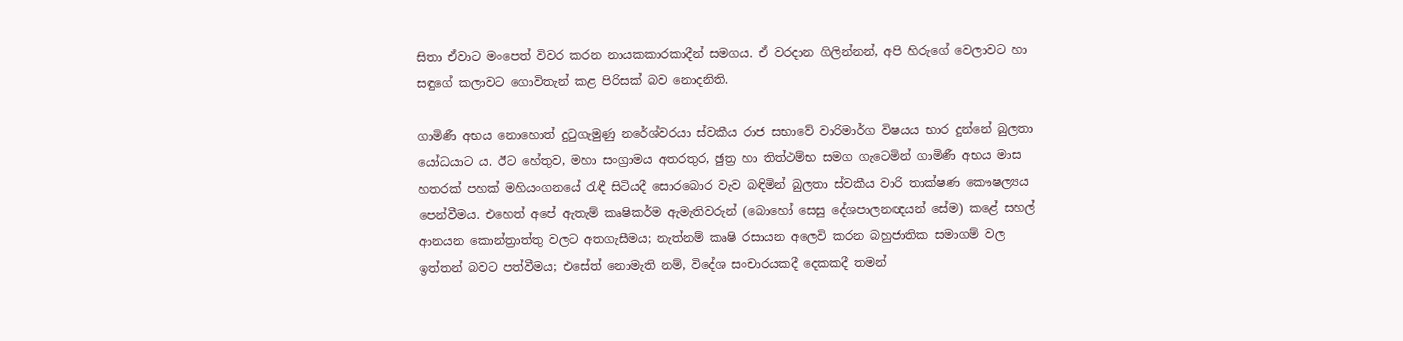සිතා ඒවාට මංපෙත් විවර කරන නායකකාරකාදීන් සමගය. ඒ වරදාන ගිලින්නන්, අපි හිරුගේ වෙලාවට හා සඳුගේ කලාවට ගොවිතැන් කළ පිරිසක් බව නොදනිති.

ගාමිණී අභය නොහොත් දුටුගැමුණු නරේශ්වරයා ස්වකීය රාජ සභාවේ වාරිමාර්ග විෂයය භාර දුන්නේ බුලතා යෝධයාට ය. ඊට හේතුව, මහා සංග්‍රාමය අතරතුර, ඡුත්‍ර හා තිත්ථම්භ සමග ගැටෙමින් ගාමිණී අභය මාස හතරක් පහක් මහියංගනයේ රැඳී සිටියදී සොරබොර වැව බඳිමින් බුලතා ස්වකීය වාරි තාක්ෂණ කෞෂල්‍යය පෙන්වීමය. එහෙත් අපේ ඇතැම් කෘෂිකර්ම ඇමැතිවරුන් (බොහෝ සෙසු දේශපාලනඥයන් සේම) කළේ සහල් ආනයන කොන්ත්‍රාත්තු වලට අතගැසීමය; නැත්නම් කෘෂි රසායන අලෙවි කරන බහුජාතික සමාගම් වල ඉත්තන් බවට පත්වීමය; එසේත් නොමැති නම්, විදේශ සංචාරයකදී දෙකකදී තමන්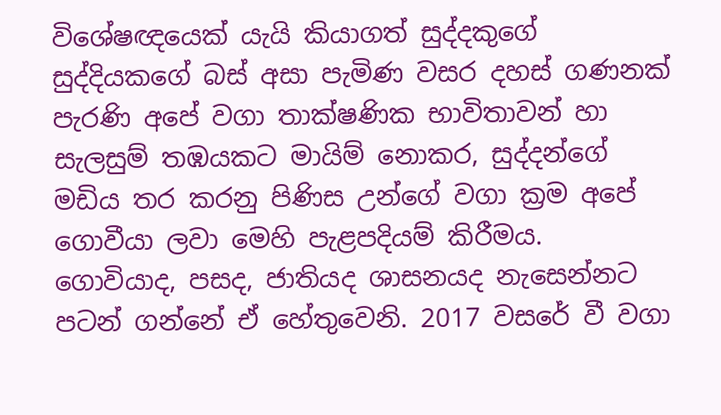විශේෂඥයෙක් යැයි කියාගත් සුද්දකුගේ සුද්දියකගේ බස් අසා පැමිණ වසර දහස් ගණනක් පැරණි අපේ වගා තාක්ෂණික භාවිතාවන් හා සැලසුම් තඹයකට මායිම් නොකර, සුද්දන්ගේ මඩිය තර කරනු පිණිස උන්ගේ වගා ක්‍රම අපේ ගොවීයා ලවා මෙහි පැළපදියම් කිරීමය. ගොවියාද, පසද, ජාතියද ශාසනයද නැසෙන්නට පටන් ගන්නේ ඒ හේතුවෙනි. 2017 වසරේ වී වගා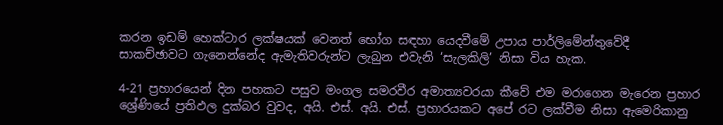කරන ඉඩම් හෙක්ටාර ලක්ෂයක් වෙනත් භෝග සඳහා යෙදවීමේ උපාය පාර්ලිමේන්තුවේදී සාකච්ඡාවට ගැනෙන්නේද ඇමැතිවරුන්ට ලැබුන එවැනි ‘සැලකිලි’ නිසා විය හැක.

4-21 ප්‍රහාරයෙන් දින පහකට පසුව මංගල සමරවීර අමාත්‍යවරයා කීවේ එම මරාගෙන මැරෙන ප්‍රහාර ශ්‍රේණියේ ප්‍රතිඵල දුක්බර වුවද, අයි. එස්. අයි. එස්. ප්‍රහාරයකට අපේ රට ලක්වීම නිසා ඇමෙරිකානු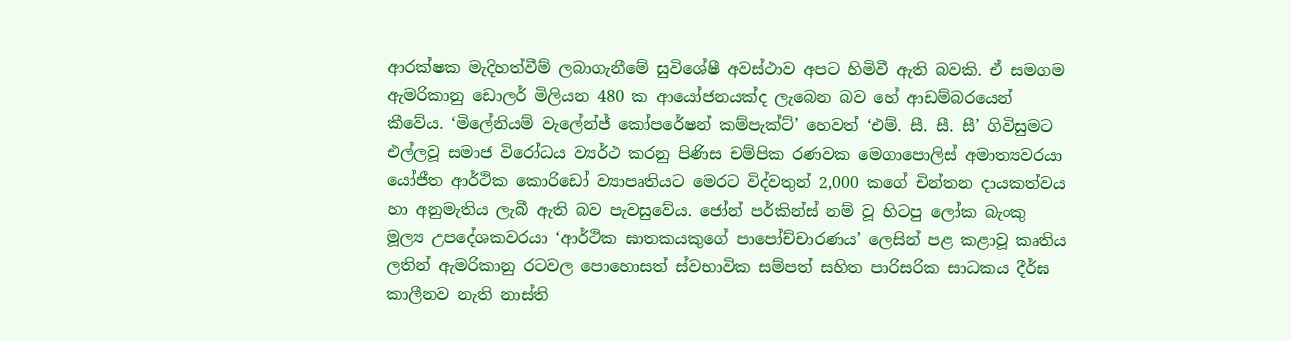ආරක්ෂක මැදිහත්වීම් ලබාගැනීමේ සුවිශේෂී අවස්ථාව අපට හිමිවී ඇති බවකි. ඒ සමගම ඇමරිකානු ඩොලර් මිලියන 480 ක ආයෝජනයක්ද ලැබෙන බව හේ ආඩම්බරයෙන් කීවේය. ‘මිලේනියම් වැලේන්ජ් කෝපරේෂන් කම්පැක්ට්’ හෙවත් ‘එම්. සී. සී. සී’ ගිවිසුමට එල්ලවූ සමාජ විරෝධය ව්‍යර්ථ කරනු පිණිස චම්පික රණවක මෙගාපොලිස් අමාත්‍යවරයා යෝජීත ආර්ථික කොරිඩෝ ව්‍යාපෘතියට මෙරට විද්වතුන් 2,000 කගේ චින්තන දායකත්වය හා අනුමැතිය ලැබී ඇති බව පැවසුවේය. ජෝන් පර්කින්ස් නම් වූ හිටපු ලෝක බැංකු මූල්‍ය උපදේශකවරයා ‘ආර්ථික ඝාතකයකුගේ පාපෝච්චාරණය’ ලෙසින් පළ කළාවූ කෘතිය ලතින් ඇමරිකානු රටවල පොහොසත් ස්වභාවික සම්පත් සහිත පාරිසරික සාධකය දීර්ඝ කාලීනව නැති නාස්ති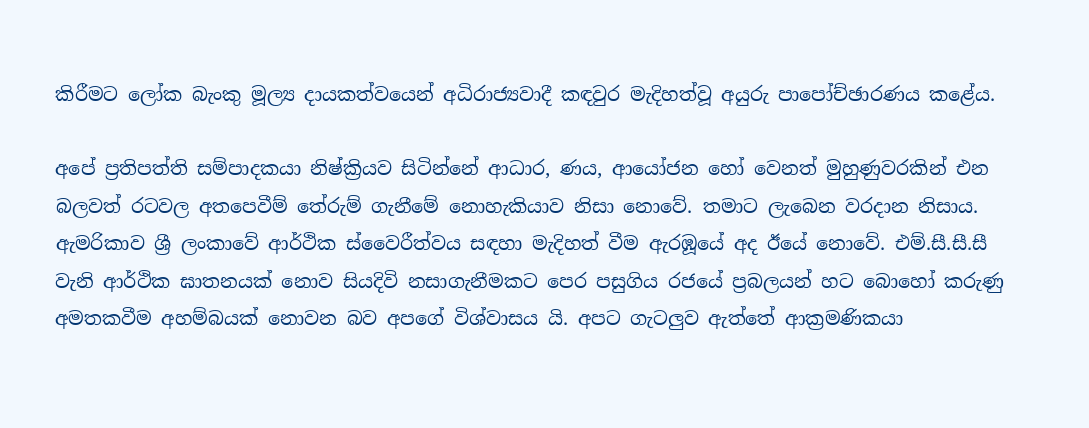කිරීමට ලෝක බැංකු මූල්‍ය දායකත්වයෙන් අධිරාජ්‍යවාදී කඳවුර මැදිහත්වූ අයුරු පාපෝච්ඡාරණය කළේය.

අපේ ප්‍රතිපත්ති සම්පාදකයා නිෂ්ක්‍රියව සිටින්නේ ආධාර, ණය, ආයෝජන හෝ වෙනත් මුහුණුවරකින් එන බලවත් රටවල අතපෙවීම් තේරුම් ගැනීමේ නොහැකියාව නිසා නොවේ. තමාට ලැබෙන වරදාන නිසාය. ඇමරිකාව ශ්‍රී ලංකාවේ ආර්ථික ස්වෛරීත්වය සඳහා මැදිහත් වීම ඇරඹූයේ අද ඊයේ නොවේ. එම්.සී.සී.සී වැනි ආර්ථික ඝාතනයක් නොව සියදිවි නසාගැනීමකට පෙර පසුගිය රජයේ ප්‍රබලයන් හට බොහෝ කරුණු අමතකවීම අහම්බයක් නොවන බව අපගේ විශ්වාසය යි. අපට ගැටලුව ඇත්තේ ආක්‍රමණිකයා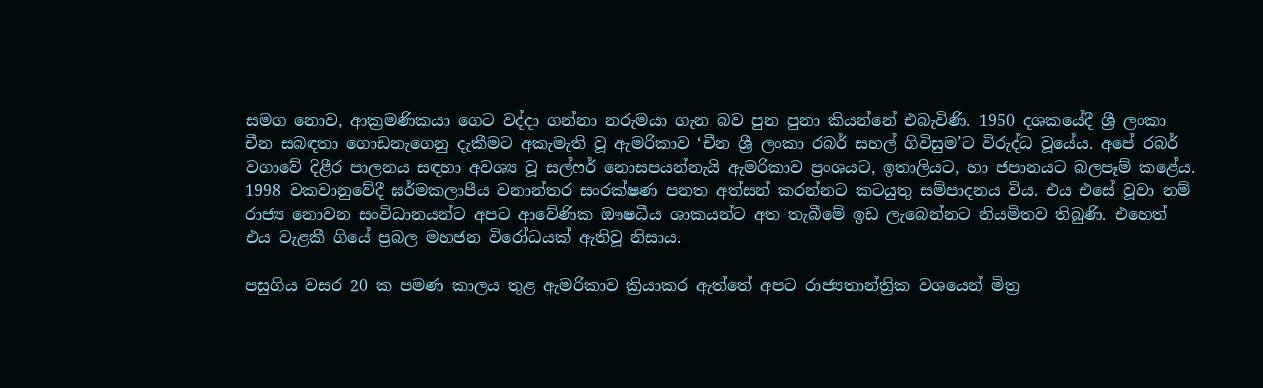සමග නොව, ආක්‍රමණිකයා ගෙට වද්දා ගන්නා නරුමයා ගැන බව පුන පුනා කියන්නේ එබැවිණි. 1950 දශකයේදී ශ්‍රී ලංකා චීන සබඳතා ගොඩනැගෙනු දැකීමට අකැමැති වූ ඇමරිකාව ‘චීන ශ්‍රී ලංකා රබර් සහල් ගිවිසුම’ට විරුද්ධ වූයේය. අපේ රබර් වගාවේ දිළීර පාලනය සඳහා අවශ්‍ය වූ සල්ෆර් නොසපයන්නැයි ඇමරිකාව ප්‍රංශයට, ඉතාලියට, හා ජපානයට බලපෑම් කළේය. 1998 වකවානුවේදී ඝර්මකලාපීය වනාන්තර සංරක්ෂණ පනත අත්සන් කරන්නට කටයුතු සම්පාදනය විය. එය එසේ වූවා නම් රාජ්‍ය නොවන සංවිධානයන්ට අපට ආවේණික ඖෂධීය ශාකයන්ට අත තැබීමේ ඉඩ ලැබෙන්නට නියමිතව තිබුණි. එහෙත් එය වැළකී ගියේ ප්‍රබල මහජන විරෝධයක් ඇතිවූ නිසාය.

පසුගිය වසර 20 ක පමණ කාලය තුළ ඇමරිකාව ක්‍රියාකර ඇත්තේ අපට රාජ්‍යතාන්ත්‍රික වශයෙන් මිත්‍ර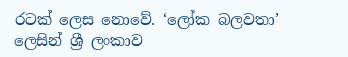රටක් ලෙස නොවේ. ‘ලෝක බලවතා’ ලෙසින් ශ්‍රී ලංකාව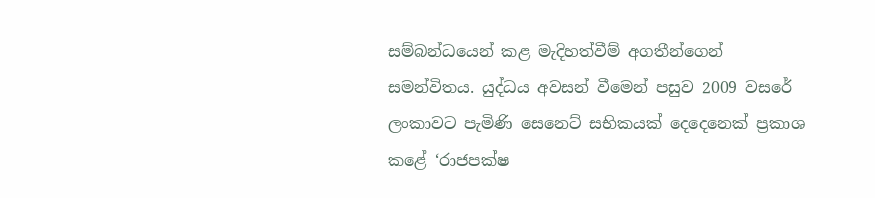සම්බන්ධයෙන් කළ මැදිහත්වීම් අගතීන්ගෙන් සමන්විතය. යුද්ධය අවසන් වීමෙන් පසුව 2009 වසරේ ලංකාවට පැමිණි සෙනෙට් සභිකයක් දෙදෙනෙක් ප්‍රකාශ කළේ ‘රාජපක්ෂ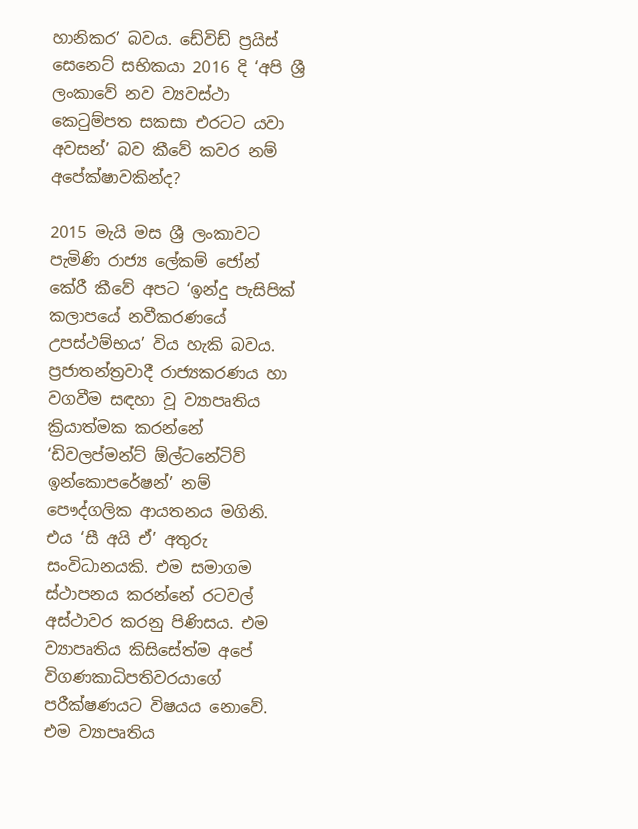හානිකර’ බවය. ඩේවිඩ් ප්‍රයිස් සෙනෙට් සභිකයා 2016 දි ‘අපි ශ්‍රී ලංකාවේ නව ව්‍යවස්ථා කෙටුම්පත සකසා එරටට යවා අවසන්’ බව කීවේ කවර නම් අපේක්ෂාවකින්ද?

2015 මැයි මස ශ්‍රී ලංකාවට පැමිණි රාජ්‍ය ලේකම් ජෝන් කේරී කීවේ අපට ‘ඉන්දු පැසිපික් කලාපයේ නවීකරණයේ උපස්ථම්භය’ විය හැකි බවය. ප්‍රජාතන්ත්‍රවාදී රාජ්‍යකරණය හා වගවීම සඳහා වූ ව්‍යාපෘතිය ක්‍රියාත්මක කරන්නේ ‘ඩිවලප්මන්ට් ඕල්ටනේටිව් ඉන්කොපරේෂන්’ නම් පෞද්ගලික ආයතනය මගිනි. එය ‘සී අයි ඒ’ අතුරු සංවිධානයකි. එම සමාගම ස්ථාපනය කරන්නේ රටවල් අස්ථාවර කරනු පිණිසය. එම ව්‍යාපෘතිය කිසිසේත්ම අපේ විගණකාධිපතිවරයාගේ පරීක්ෂණයට විෂයය නොවේ. එම ව්‍යාපෘතිය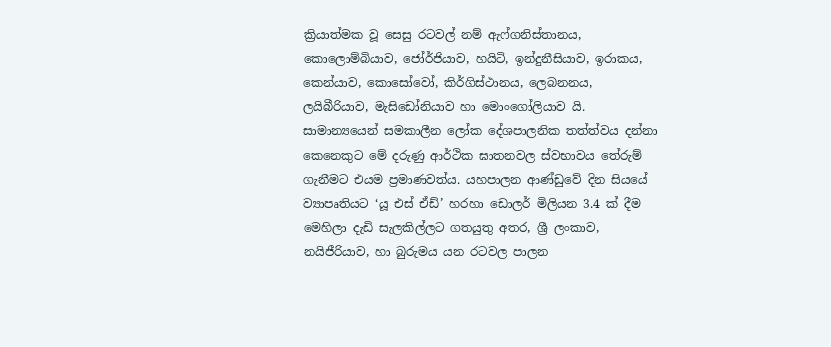ක්‍රියාත්මක වූ සෙසු රටවල් නම් ඇෆ්ගනිස්තානය, කොලොම්බියාව, ජෝර්ජියාව, හයිටි, ඉන්දුනීසියාව, ඉරාකය, කෙන්යාව, කොසෝවෝ, කිර්ගිස්ථානය, ලෙබනනය, ලයිබීරියාව, මැසිඩෝනියාව හා මොංගෝලියාව යි. සාමාන්‍යයෙන් සමකාලීන ලෝක දේශපාලනික තත්ත්වය දන්නා කෙනෙකුට මේ දරුණු ආර්ථික ඝාතනවල ස්වභාවය තේරුම් ගැනීමට එයම ප්‍රමාණවත්ය. යහපාලන ආණ්ඩුවේ දින සියයේ ව්‍යාපෘතියට ‘යූ එස් ඒඩ්’ හරහා ඩොලර් මිලියන 3.4 ක් දීම මෙහිලා දැඩි සැලකිල්ලට ගතයුතු අතර, ශ්‍රී ලංකාව, නයිජීරියාව, හා බුරුමය යන රටවල පාලන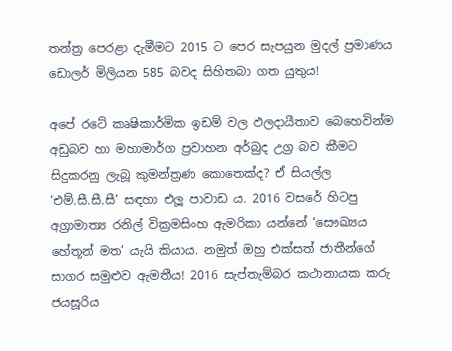තන්ත්‍ර පෙරළා දැමීමට 2015 ට පෙර සැපයුන මුදල් ප්‍රමාණය ඩොලර් මිලියන 585 බවද සිහිතබා ගත යුතුය!

අපේ රටේ කෘෂිකාර්මික ඉඩම් වල ඵලදායීතාව බෙහෙවින්ම අඩුබව හා මහාමාර්ග ප්‍රවාහන අර්බුද උග්‍ර බව කීමට සිදුකරනු ලැබූ කුමන්ත්‍රණ කොතෙක්ද? ඒ සියල්ල ‘එම්.සී.සී.සී’ සඳහා එලූ පාවාඩ ය. 2016 වසරේ හිටපු අග්‍රාමාත්‍ය රනිල් වික්‍රමසිංහ ඇමරිකා යන්නේ ‘සෞඛ්‍යය හේතූන් මත’ යැයි කියාය. නමුත් ඔහු එක්සත් ජාතීන්ගේ සාගර සමුළුව ඇමතීය! 2016 සැප්තැම්බර කථානායක කරු ජයසූරිය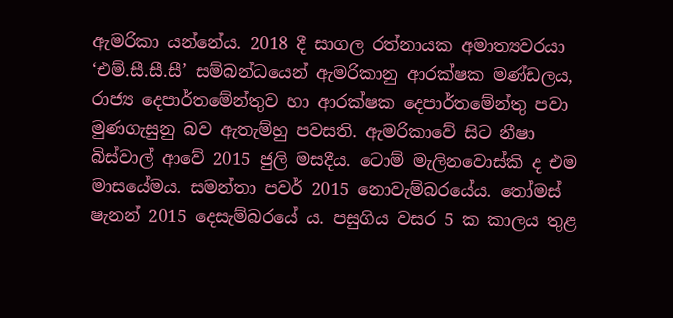ඇමරිකා යන්නේය. 2018 දී සාගල රත්නායක අමාත්‍යවරයා ‘එම්.සී.සී.සී’ සම්බන්ධයෙන් ඇමරිකානු ආරක්ෂක මණ්ඩලය, රාජ්‍ය දෙපාර්තමේන්තුව හා ආරක්ෂක දෙපාර්තමේන්තු පවා මුණගැසුනු බව ඇතැම්හු පවසති. ඇමරිකාවේ සිට නීෂා බිස්වාල් ආවේ 2015 ජුලි මසදීය. ටොම් මැලිනවොස්කි ද එම මාසයේමය. සමන්තා පවර් 2015 නොවැම්බරයේය. තෝමස් ෂැනන් 2015 දෙසැම්බරයේ ය. පසුගිය වසර 5 ක කාලය තුළ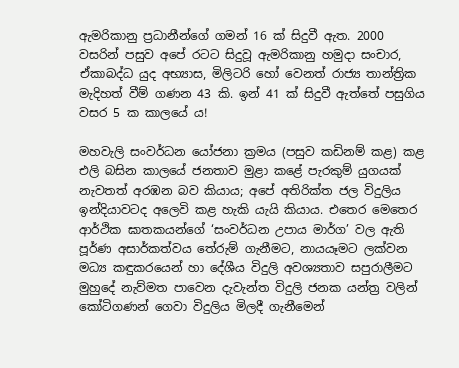ඇමරිකානු ප්‍රධානීන්ගේ ගමන් 16 ක් සිදුවී ඇත. 2000 වසරින් පසුව අපේ රටට සිදුවූ ඇමරිකානු හමුදා සංචාර, ඒකාබද්ධ යුද අභ්‍යාස, මිලිටරි හෝ වෙනත් රාජ්‍ය තාන්ත්‍රික මැදිහත් වීම් ගණන 43 කි. ඉන් 41 ක් සිදුවී ඇත්තේ පසුගිය වසර 5 ක කාලයේ ය!

මහවැලි සංවර්ධන යෝජනා ක්‍රමය (පසුව කඩිනම් කළ) කළ එලි බසින කාලයේ ජනතාව මුළා කළේ පැරකුම් යුගයක් නැවතත් අරඹන බව කියාය; අපේ අතිරික්ත ජල විදුලිය ඉන්දියාවටද අලෙවි කළ හැකි යැයි කියාය. එතෙර මෙතෙර ආර්ථික ඝාතකයන්ගේ ‘සංවර්ධන උපාය මාර්ග’ වල ඇති පූර්ණ අසාර්කත්වය තේරුම් ගැනීමට, නායයෑමට ලක්වන මධ්‍ය කඳුකරයෙන් හා දේශීය විදුලි අවශ්‍යතාව සපුරාලීමට මුහුදේ නැව්මත පාවෙන දැවැන්ත විදුලි ජනක යන්ත්‍ර වලින් කෝටිගණන් ගෙවා විදුලිය මිලදී ගැනීමෙන්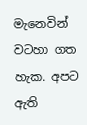මැනෙවින් වටහා ගත හැක. අපට ඇති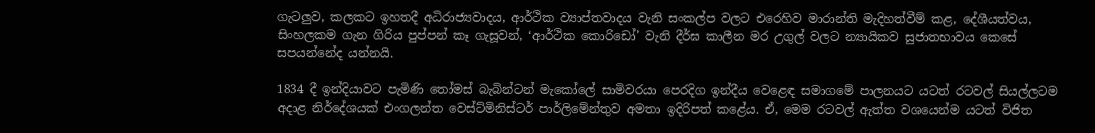ගැටලුව, කලකට ඉහතදී අධිරාජ්‍යවාදය, ආර්ථික ව්‍යාප්තවාදය වැනි සංකල්ප වලට එරෙහිව මාරාන්ති මැදිහත්වීම් කළ, දේශීයත්වය, සිංහලකම ගැන ගිරිය පුප්පන් කෑ ගැසූවන්, ‘ආර්ථික කොරිඩෝ’ වැනි දීර්ඝ කාලීන මර උගුල් වලට න්‍යායිකව සුජාතභාවය කෙසේ සපයන්නේද යන්නයි.

1834 දී ඉන්දියාවට පැමිණි තෝමස් බැබින්ටන් මැකෝලේ සාමිවරයා පෙරදිග ඉන්දීය වෙළෙඳ සමාගමේ පාලනයට යටත් රටවල් සියල්ලටම අදාළ නිර්දේශයක් එංගලන්ත වෙස්ට්මිනිස්ටර් පාර්ලිමේන්තුව අමතා ඉදිරිපත් කළේය. ඒ, මෙම රටවල් ඇත්ත වශයෙන්ම යටත් විජිත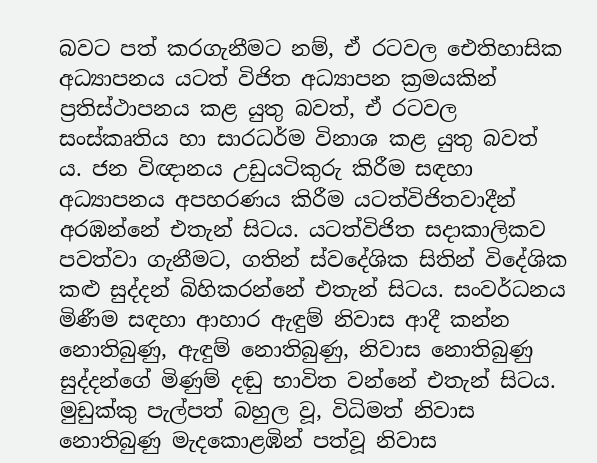බවට පත් කරගැනීමට නම්, ඒ රටවල ඓතිහාසික අධ්‍යාපනය යටත් විජිත අධ්‍යාපන ක්‍රමයකින් ප්‍රතිස්ථාපනය කළ යුතු බවත්, ඒ රටවල සංස්කෘතිය හා සාරධර්ම විනාශ කළ යුතු බවත් ය. ජන විඥානය උඩුයටිකුරු කිරීම සඳහා අධ්‍යාපනය අපහරණය කිරීම යටත්විජිතවාදීන් අරඹන්නේ එතැන් සිටය. යටත්විජිත සදාකාලිකව පවත්වා ගැනීමට, ගතින් ස්වදේශික සිතින් විදේශික කළු සුද්දන් බිහිකරන්නේ එතැන් සිටය. සංවර්ධනය මිණීම සඳහා ආහාර ඇඳුම් නිවාස ආදී කන්න නොතිබුණු, ඇඳුම් නොතිබුණු, නිවාස නොතිබුණු සුද්දන්ගේ මිණුම් දඬු භාවිත වන්නේ එතැන් සිටය. මුඩුක්කු පැල්පත් බහුල වූ, විධිමත් නිවාස නොතිබුණු මැදකොළඹින් පත්වූ නිවාස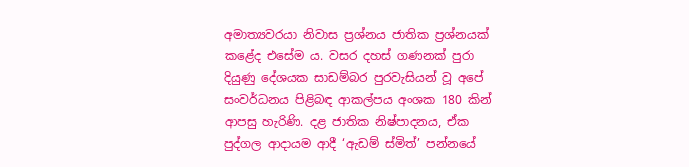අමාත්‍යවරයා නිවාස ප්‍රශ්නය ජාතික ප්‍රශ්නයක් කළේද එසේම ය. වසර දහස් ගණනක් පුරා දියුණු දේශයක සාඩම්බර පුරවැසියන් වූ අපේ සංවර්ධනය පිළිබඳ ආකල්පය අංශක 180 කින් ආපසු හැරිණි. දළ ජාතික නිෂ්පාදනය, ඒක පුද්ගල ආදායම ආදී ‘ඇඩම් ස්මිත්’ පන්නයේ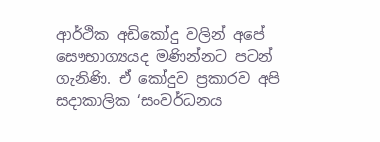ආර්ථික අඩිකෝදු වලින් අපේ සෞභාග්‍යයද මණින්නට පටන් ගැනිණි. ඒ කෝදුව ප්‍රකාරව අපි සදාකාලික ‘සංවර්ධනය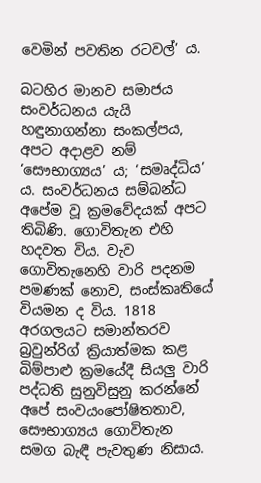වෙමින් පවතින රටවල්’ ය.

බටහිර මානව සමාජය සංවර්ධනය යැයි හඳුනාගන්නා සංකල්පය, අපට අදාළව නම් ‘සෞභාග්‍යය’ ය; ‘සමෘද්ධිය’ ය. සංවර්ධනය සම්බන්ධ අපේම වූ ක්‍රමවේදයක් අපට තිබිණි. ගොවිතැන එහි හදවත විය. වැව ගොවිතැනෙහි වාරි පදනම පමණක් නොව, සංස්කෘතියේ වියමන ද විය. 1818 අරගලයට සමාන්තරව බ්‍රවුන්රිග් ක්‍රියාත්මක කළ බිම්පාළු ක්‍රමයේදී සියලු වාරි පද්ධති සුනුවිසුනු කරන්නේ අපේ සංවයංපෝෂිතතාව, සෞභාග්‍යය ගොවිතැන සමග බැඳී පැවතුණ නිසාය.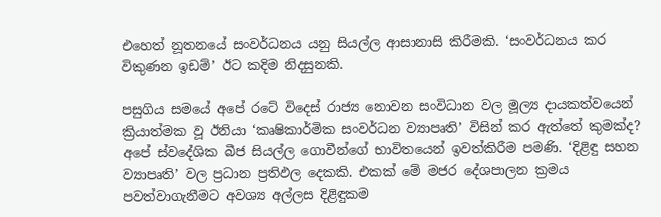එහෙත් නූතනයේ සංවර්ධනය යනු සියල්ල ආසානාසි කිරීමකි. ‘සංවර්ධනය කර විකුණන ඉඩම්’ ඊට කදිම නිදසුනකි.

පසුගිය සමයේ අපේ රටේ විදෙස් රාජ්‍ය නොවන සංවිධාන වල මූල්‍ය දායකත්වයෙන් ක්‍රියාත්මක වූ ඊනියා ‘කෘෂිකාර්මික සංවර්ධන ව්‍යාපෘති’ විසින් කර ඇත්තේ කුමක්ද? අපේ ස්වදේශික බීජ සියල්ල ගොවීන්ගේ භාවිතයෙන් ඉවත්කිරීම පමණි. ‘දිළිඳු සහන ව්‍යාපෘති’ වල ප්‍රධාන ප්‍රතිඵල දෙකකි. එකක් මේ මජර දේශපාලන ක්‍රමය පවත්වාගැනීමට අවශ්‍ය අල්ලස දිළිඳුකම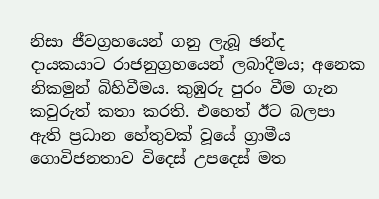නිසා ජීවග්‍රහයෙන් ගනු ලැබූ ඡන්ද දායකයාට රාජනුග්‍රහයෙන් ලබාදීමය; අනෙක නිකමුන් බිහිවීමය. කුඹුරු පුරං වීම ගැන කවුරුත් කතා කරති. එහෙත් ඊට බලපා ඇති ප්‍රධාන හේතුවක් වූයේ ග්‍රාමීය ගොවිජනතාව විදෙස් උපදෙස් මත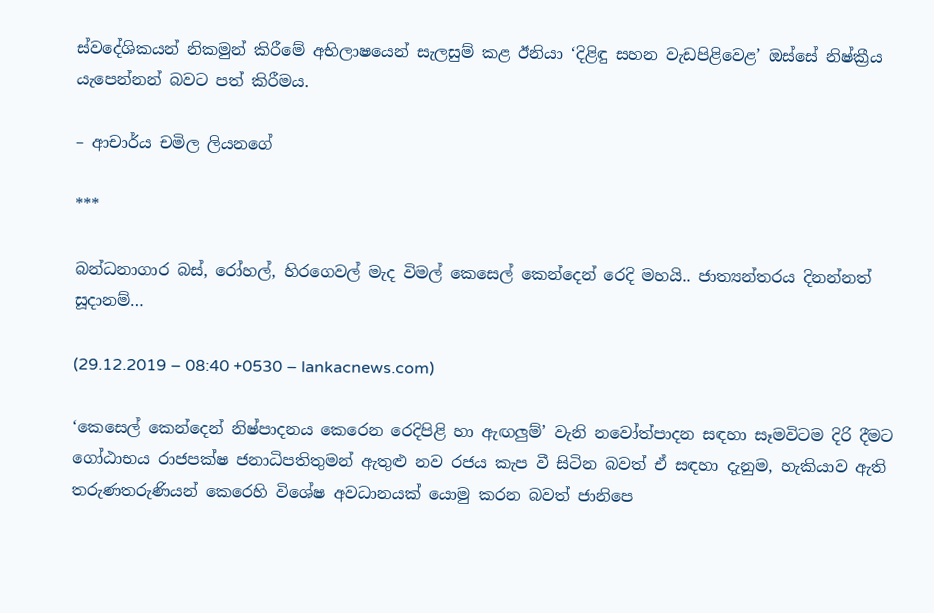ස්වදේශිකයන් නිකමුන් කිරීමේ අභිලාෂයෙන් සැලසුම් කළ ඊනියා ‘දිළිඳු සහන වැඩපිළිවෙළ’ ඔස්සේ නිෂ්ක්‍රීය යැපෙන්නන් බවට පත් කිරීමය.

– ආචාර්ය චමිල ලියනගේ

***

බන්ධනාගාර බස්, රෝහල්, හිරගෙවල් මැද විමල් කෙසෙල් කෙන්දෙන් රෙදි මහයි.. ජාත්‍යන්තරය දිනන්නත් සූදානම්…

(29.12.2019 – 08:40 +0530 – lankacnews.com)

‘කෙසෙල් කෙන්දෙන් නිෂ්පාදනය කෙරෙන රෙදිපිළි හා ඇඟලුම්’ වැනි නවෝත්පාදන සඳහා සෑමවිටම දිරි දීමට ගෝඨාභය රාජපක්ෂ ජනාධිපතිතුමන් ඇතුළු නව රජය කැප වී සිටින බවත් ඒ සඳහා දැනුම, හැකියාව ඇති තරුණතරුණියන් කෙරෙහි විශේෂ අවධානයක් යොමු කරන බවත් ජානිපෙ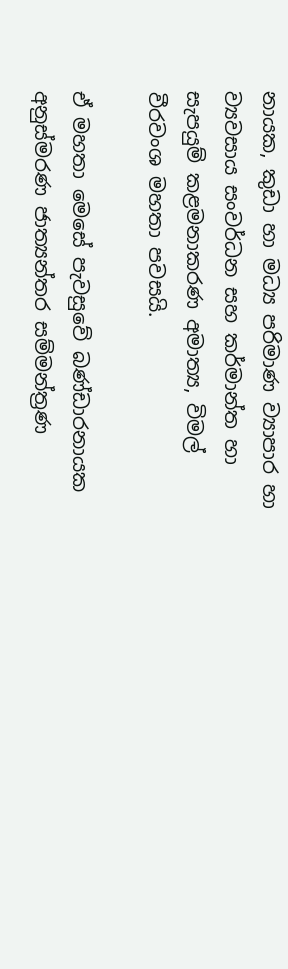නායක, කුඩා හා මධ්‍ය පරිමාණ ව්‍යාපාර හා ව්‍යවසාය සංවර්ධන සහ කර්මාන්ත හා සැපයුම් කළමනාකරණ අමාත්‍ය, විමල් වීරවංශ මහතා පවසයි.

ඒ මහතා මෙසේ පැවසුවේ බණ්ඩාරනායක අනුස්මරණ ජාත්‍යන්තර සම්මන්ත්‍රණ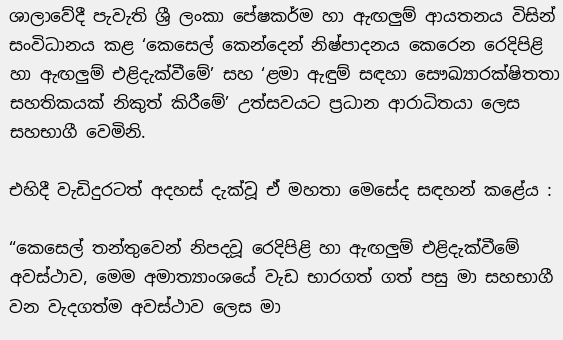ශාලාවේදී පැවැති ශ්‍රී ලංකා පේෂකර්ම හා ඇඟලුම් ආයතනය විසින් සංවිධානය කළ ‘කෙසෙල් කෙන්දෙන් නිෂ්පාදනය කෙරෙන රෙදිපිළි හා ඇඟලුම් එළිදැක්වීමේ’ සහ ‘ළමා ඇඳුම් සඳහා සෞඛ්‍යාරක්ෂිතතා සහතිකයක් නිකුත් කිරීමේ’ උත්සවයට ප්‍රධාන ආරාධිතයා ලෙස සහභාගී වෙමිනි.

එහිදී වැඩිදුරටත් අදහස් දැක්වූ ඒ මහතා මෙසේද සඳහන් කළේය :

“කෙසෙල් තන්තුවෙන් නිපදවූ රෙදිපිළි හා ඇඟලුම් එළිදැක්වීමේ අවස්ථාව, මෙම අමාත්‍යාංශයේ වැඩ භාරගත් ගත් පසු මා සහභාගී වන වැදගත්ම අවස්ථාව ලෙස මා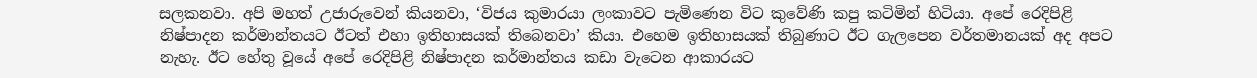සලකනවා. අපි මහත් උජාරුවෙන් කියනවා, ‘විජය කුමාරයා ලංකාවට පැමිණෙන විට කුවේණි කපු කටිමින් හිටියා. අපේ රෙදිපිළි නිෂ්පාදන කර්මාන්තයට ඊටත් එහා ඉතිහාසයක් තිබෙනවා’ කියා. එහෙම ඉතිහාසයක් තිබුණාට ඊට ගැලපෙන වර්තමානයක් අද අපට නැහැ. ඊට හේතු වූයේ අපේ රෙදිපිළි නිෂ්පාදන කර්මාන්තය කඩා වැටෙන ආකාරයට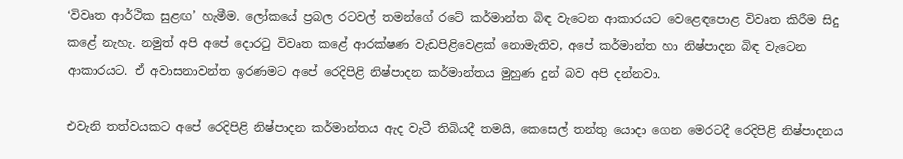‘විවෘත ආර්ථික සුළඟ’ හැමීම. ලෝකයේ ප්‍රබල රටවල් තමන්ගේ රටේ කර්මාන්ත බිඳ වැටෙන ආකාරයට වෙළෙඳපොළ විවෘත කිරීම සිදු කළේ නැහැ. නමුත් අපි අපේ දොරටු විවෘත කළේ ආරක්ෂණ වැඩපිළිවෙළක් නොමැතිව, අපේ කර්මාන්ත හා නිෂ්පාදන බිඳ වැටෙන ආකාරයට. ඒ අවාසනාවන්ත ඉරණමට අපේ රෙදිපිළි නිෂ්පාදන කර්මාන්තය මුහුණ දුන් බව අපි දන්නවා.

එවැනි තත්වයකට අපේ රෙදිපිළි නිෂ්පාදන කර්මාන්තය ඇද වැටී තිබියදී තමයි, කෙසෙල් තන්තු යොදා ගෙන මෙරටදී රෙදිපිළි නිෂ්පාදනය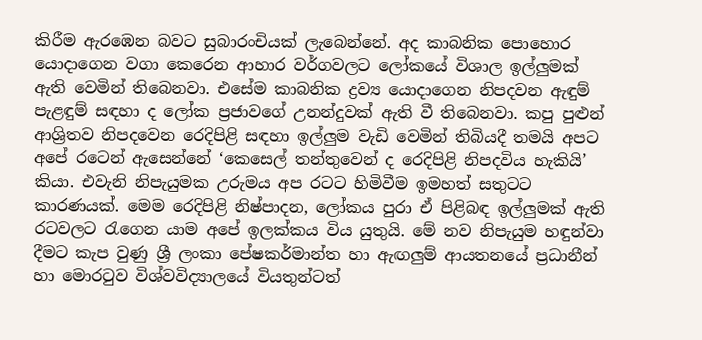කිරීම ඇරඹෙන බවට සුබාරංචියක් ලැබෙන්නේ. අද කාබනික පොහොර යොදාගෙන වගා කෙරෙන ආහාර වර්ගවලට ලෝකයේ විශාල ඉල්ලුමක් ඇති වෙමින් තිබෙනවා. එසේම කාබනික ද්‍රව්‍ය යොදාගෙන නිපදවන ඇඳුම් පැළඳුම් සඳහා ද ලෝක ප්‍රජාවගේ උනන්දුවක් ඇති වී තිබෙනවා. කපු පුළුන් ආශ්‍රිතව නිපදවෙන රෙදිපිළි සඳහා ඉල්ලුම වැඩි වෙමින් තිබියදී තමයි අපට අපේ රටෙන් ඇසෙන්නේ ‘කෙසෙල් තන්තුවෙන් ද රෙදිපිළි නිපදවිය හැකියි’ කියා. එවැනි නිපැයුමක උරුමය අප රටට හිමිවීම ඉමහත් සතුටට කාරණයක්. මෙම රෙදිපිළි නිෂ්පාදන, ලෝකය පුරා ඒ පිළිබඳ ඉල්ලුමක් ඇති රටවලට රැගෙන යාම අපේ ඉලක්කය විය යුතුයි. මේ නව නිපැයුම හඳුන්වා දීමට කැප වුණු ශ්‍රී ලංකා පේෂකර්මාන්ත හා ඇඟලුම් ආයතනයේ ප්‍රධානීන් හා මොරටුව විශ්වවිද්‍යාලයේ වියතුන්ටත්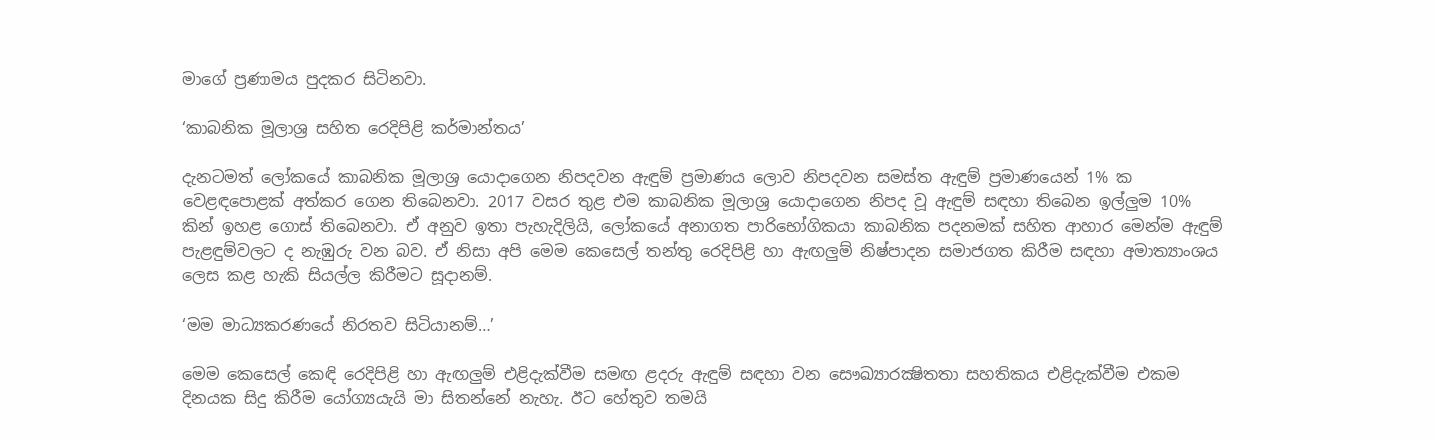මාගේ ප්‍රණාමය පුදකර සිටිනවා.

‘කාබනික මූලාශ්‍ර සහිත රෙදිපිළි කර්මාන්තය’

දැනටමත් ලෝකයේ කාබනික මූලාශ්‍ර යොදාගෙන නිපදවන ඇඳුම් ප්‍රමාණය ලොව නිපදවන සමස්ත ඇඳුම් ප්‍රමාණයෙන් 1% ක වෙළඳපොළක් අත්කර ගෙන තිබෙනවා. 2017 වසර තුළ එම කාබනික මූලාශ්‍ර යොදාගෙන නිපද වූ ඇඳුම් සඳහා තිබෙන ඉල්ලුම 10% කින් ඉහළ ගොස් තිබෙනවා. ඒ අනුව ඉතා පැහැදිලියි, ලෝකයේ අනාගත පාරිභෝගිකයා කාබනික පදනමක් සහිත ආහාර මෙන්ම ඇඳුම් පැළඳුම්වලට ද නැඹුරු වන බව. ඒ නිසා අපි මෙම කෙසෙල් තන්තු රෙදිපිළි හා ඇඟලුම් නිෂ්පාදන සමාජගත කිරීම සඳහා අමාත්‍යාංශය ලෙස කළ හැකි සියල්ල කිරීමට සූදානම්.

‘මම මාධ්‍යකරණයේ නිරතව සිටියානම්…’

මෙම කෙසෙල් කෙඳි රෙදිපිළි හා ඇඟලුම් එළිදැක්වීම සමඟ ළදරු ඇඳුම් සඳහා වන සෞඛ්‍යාරක්‍ෂිතතා සහතිකය එළිදැක්වීම එකම දිනයක සිදු කිරීම යෝග්‍යයැයි මා සිතන්නේ නැහැ. ඊට හේතුව තමයි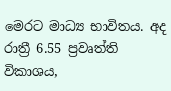මෙරට මාධ්‍ය භාවිතය. අද රාත්‍රී 6.55 ප්‍රවෘත්ති විකාශය,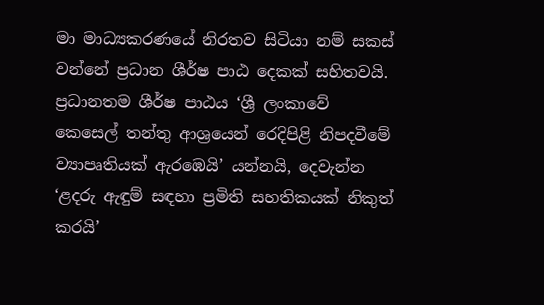මා මාධ්‍යකරණයේ නිරතව සිටියා නම් සකස් වන්නේ ප්‍රධාන ශීර්ෂ පාඨ දෙකක් සහිතවයි. ප්‍රධානතම ශීර්ෂ පාඨය ‘ශ්‍රී ලංකාවේ කෙසෙල් තන්තු ආශ්‍රයෙන් රෙදිපිළි නිපදවීමේ ව්‍යාපෘතියක් ඇරඹෙයි’ යන්නයි, දෙවැන්න ‘ළදරු ඇඳුම් සඳහා ප්‍රමිති සහතිකයක් නිකුත් කරයි’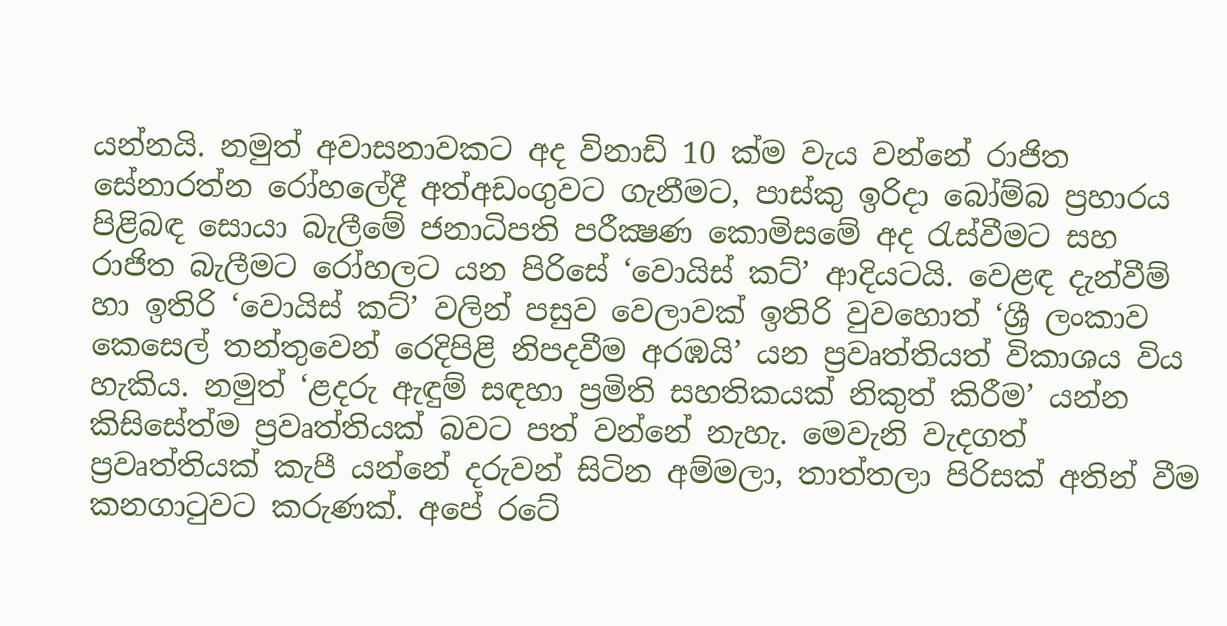යන්නයි. නමුත් අවාසනාවකට අද විනාඩි 10 ක්ම වැය වන්නේ රාජිත සේනාරත්න රෝහලේදී අත්අඩංගුවට ගැනීමට, පාස්කු ඉරිදා බෝම්බ ප්‍රහාරය පිළිබඳ සොයා බැලීමේ ජනාධිපති පරීක්‍ෂණ කොමිසමේ අද රැස්වීමට සහ රාජිත බැලීමට රෝහලට යන පිරිසේ ‘වොයිස් කට්’ ආදියටයි. වෙළඳ දැන්වීම් හා ඉතිරි ‘වොයිස් කට්’ වලින් පසුව වෙලාවක් ඉතිරි වුවහොත් ‘ශ්‍රී ලංකාව කෙසෙල් තන්තුවෙන් රෙදිපිළි නිපදවීම අරඹයි’ යන ප්‍රවෘත්තියත් විකාශය විය හැකිය. නමුත් ‘ළදරු ඇඳුම් සඳහා ප්‍රමිති සහතිකයක් නිකුත් කිරීම’ යන්න කිසිසේත්ම ප්‍රවෘත්තියක් බවට පත් වන්නේ නැහැ. මෙවැනි වැදගත් ප්‍රවෘත්තියක් කැපී යන්නේ දරුවන් සිටින අම්මලා, තාත්තලා පිරිසක් අතින් වීම කනගාටුවට කරුණක්. අපේ රටේ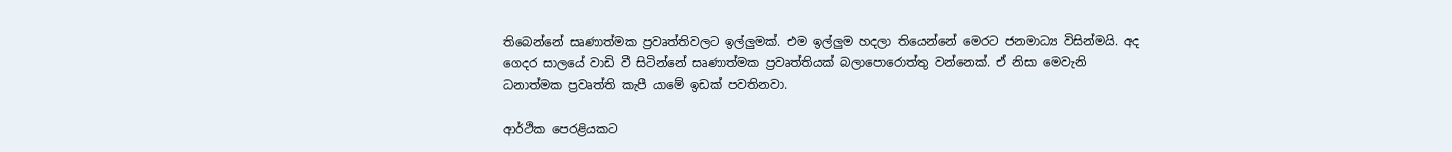තිබෙන්නේ සෘණාත්මක ප්‍රවෘත්තිවලට ඉල්ලුමක්. එම ඉල්ලුම හදලා තියෙන්නේ මෙරට ජනමාධ්‍ය විසින්මයි. අද ගෙදර සාලයේ වාඩි වී සිටින්නේ සෘණාත්මක ප්‍රවෘත්තියක් බලාපොරොත්තු වන්නෙක්. ඒ නිසා මෙවැනි ධනාත්මක ප්‍රවෘත්ති කැපී යාමේ ඉඩක් පවතිනවා.

ආර්ථික පෙරළියකට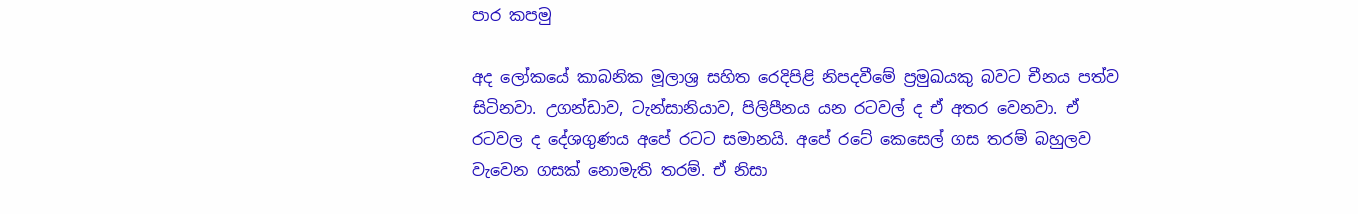පාර කපමු

අද ලෝකයේ කාබනික මූලාශ්‍ර සහිත රෙදිපිළි නිපදවීමේ ප්‍රමුඛයකු බවට චීනය පත්ව සිටිනවා. උගන්ඩාව, ටැන්සානියාව, පිලිපීනය යන රටවල් ද ඒ අතර වෙනවා. ඒ රටවල ද දේශගුණය අපේ රටට සමානයි. අපේ රටේ කෙසෙල් ගස තරම් බහුලව වැවෙන ගසක් නොමැති තරම්. ඒ නිසා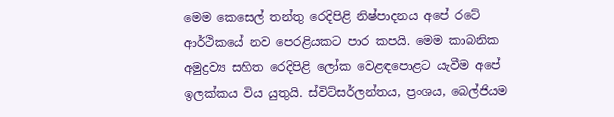මෙම කෙසෙල් තන්තු රෙදිපිළි නිෂ්පාදනය අපේ රටේ ආර්ථිකයේ නව පෙරළියකට පාර කපයි. මෙම කාබනික අමුද්‍රව්‍ය සහිත රෙදිපිළි ලෝක වෙළඳපොළට යැවීම අපේ ඉලක්කය විය යුතුයි. ස්විට්සර්ලන්තය, ප්‍රංශය, බෙල්ජියම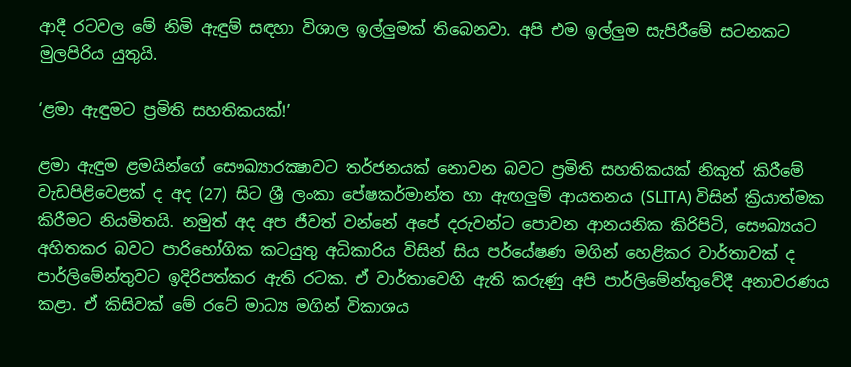ආදී රටවල මේ නිමි ඇඳුම් සඳහා විශාල ඉල්ලුමක් තිබෙනවා. අපි එම ඉල්ලුම සැපිරීමේ සටනකට මුලපිරිය යුතුයි.

‘ළමා ඇඳුමට ප්‍රමිති සහතිකයක්!’

ළමා ඇඳුම ළමයින්ගේ සෞඛ්‍යාරක්‍ෂාවට තර්ජනයක් නොවන බවට ප්‍රමිති සහතිකයක් නිකුත් කිරීමේ වැඩපිළිවෙළක් ද අද (27) සිට ශ්‍රී ලංකා පේෂකර්මාන්ත හා ඇඟලුම් ආයතනය (SLITA) විසින් ක්‍රියාත්මක කිරීමට නියමිතයි. නමුත් අද අප ජීවත් වන්නේ අපේ දරුවන්ට පොවන ආනයනික කිරිපිටි, සෞඛ්‍යයට අහිතකර බවට පාරිභෝගික කටයුතු අධිකාරිය විසින් සිය පර්යේෂණ මගින් හෙළිකර වාර්තාවක් ද පාර්ලිමේන්තුවට ඉදිරිපත්කර ඇති රටක. ඒ වාර්තාවෙහි ඇති කරුණු අපි පාර්ලිමේන්තුවේදී අනාවරණය කළා. ඒ කිසිවක් මේ රටේ මාධ්‍ය මගින් විකාශය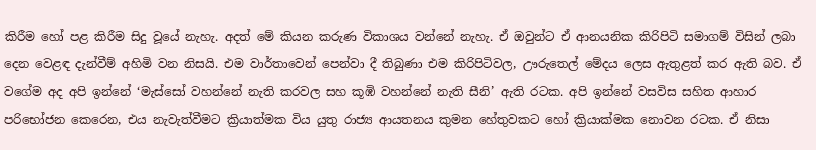කිරීම හෝ පළ කිරීම සිදු වූයේ නැහැ. අදත් මේ කියන කරුණ විකාශය වන්නේ නැහැ. ඒ ඔවුන්ට ඒ ආනයනික කිරිපිටි සමාගම් විසින් ලබා දෙන වෙළඳ දැන්වීම් අහිමි වන නිසයි. එම වාර්තාවෙන් පෙන්වා දී තිබුණා එම කිරිපිටිවල, ඌරුතෙල් මේදය ලෙස ඇතුළත් කර ඇති බව. ඒ වගේම අද අපි ඉන්නේ ‘මැස්සෝ වහන්නේ නැති කරවල සහ කූඹි වහන්නේ නැති සීනි’ ඇති රටක. අපි ඉන්නේ වසවිස සහිත ආහාර පරිභෝජන කෙරෙන, එය නැවැත්වීමට ක්‍රියාත්මක විය යුතු රාජ්‍ය ආයතනය කුමන හේතුවකට හෝ ක්‍රියාක්මක නොවන රටක. ඒ නිසා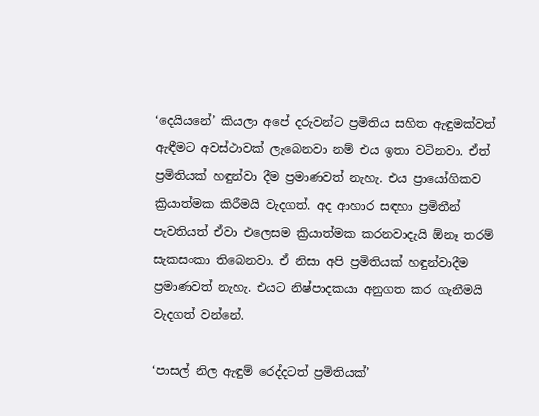‘දෙයියනේ’ කියලා අපේ දරුවන්ට ප්‍රමිතිය සහිත ඇඳුමක්වත් ඇඳීමට අවස්ථාවක් ලැබෙනවා නම් එය ඉතා වටිනවා. ඒත් ප්‍රමිතියක් හඳුන්වා දීම ප්‍රමාණවත් නැහැ. එය ප්‍රායෝගිකව ක්‍රියාත්මක කිරීමයි වැදගත්. අද ආහාර සඳහා ප්‍රමිතීන් පැවතියත් ඒවා එලෙසම ක්‍රියාත්මක කරනවාදැයි ඕනෑ තරම් සැකසංකා තිබෙනවා. ඒ නිසා අපි ප්‍රමිතියක් හඳුන්වාදීම ප්‍රමාණවත් නැහැ. එයට නිෂ්පාදකයා අනුගත කර ගැනීමයි වැදගත් වන්නේ.

‘පාසල් නිල ඇඳුම් රෙද්දටත් ප්‍රමිතියක්’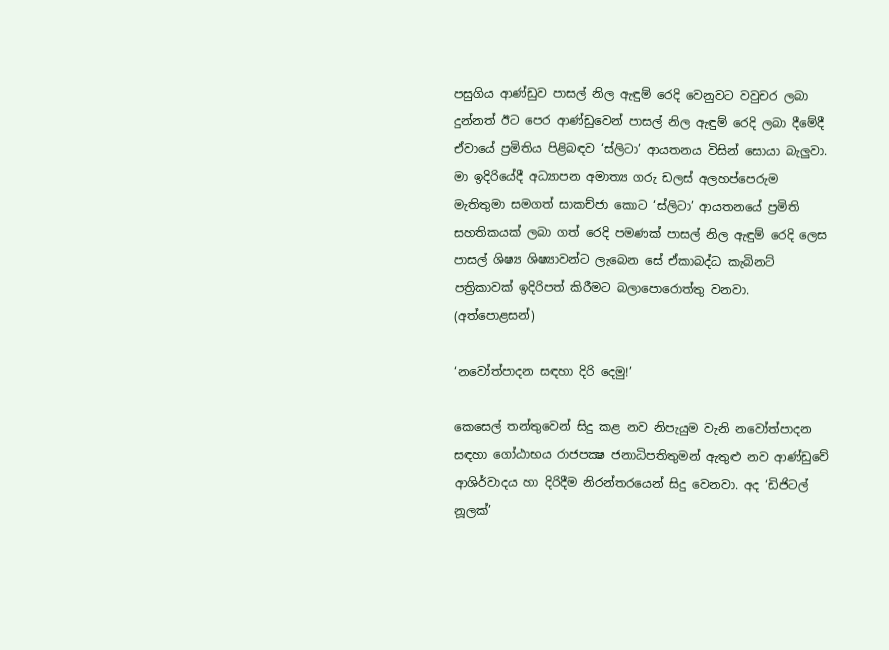පසුගිය ආණ්ඩුව පාසල් නිල ඇඳුම් රෙදි වෙනුවට වවුචර ලබා දුන්නත් ඊට පෙර ආණ්ඩුවෙන් පාසල් නිල ඇඳුම් රෙදි ලබා දීමේදී ඒවායේ ප්‍රමිතිය පිළිබඳව ‘ස්ලිටා’ ආයතනය විසින් සොයා බැලුවා. මා ඉදිරියේදී අධ්‍යාපන අමාත්‍ය ගරු ඩලස් අලහප්පෙරුම මැතිතුමා සමගත් සාකච්ජා කොට ‘ස්ලිටා’ ආයතනයේ ප්‍රමිති සහතිකයක් ලබා ගත් රෙදි පමණක් පාසල් නිල ඇඳුම් රෙදි ලෙස පාසල් ශිෂ්‍ය ශිෂ්‍යාවන්ට ලැබෙන සේ ඒකාබද්ධ කැබිනට් පත්‍රිකාවක් ඉදිරිපත් කිරීමට බලාපොරොත්තු වනවා. (අත්පොළසන්)

‘නවෝත්පාදන සඳහා දිරි දෙමු!’

කෙසෙල් තන්තුවෙන් සිදු කළ නව නිපැයුම වැනි නවෝත්පාදන සඳහා ගෝඨාභය රාජපක්‍ෂ ජනාධිපතිතුමන් ඇතුළු නව ආණ්ඩුවේ ආශිර්වාදය හා දිරිදීම නිරන්තරයෙන් සිදු වෙනවා. අද ‘ඩිජිටල් නූලක්’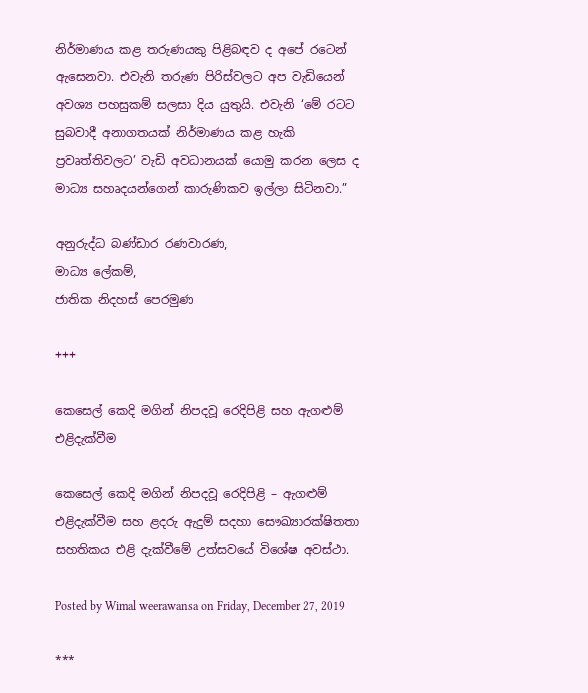නිර්මාණය කළ තරුණයකු පිළිබඳව ද අපේ රටෙන් ඇසෙනවා. එවැනි තරුණ පිරිස්වලට අප වැඩියෙන් අවශ්‍ය පහසුකම් සලසා දිය යුතුයි. එවැනි ‘මේ රටට සුබවාදී අනාගතයක් නිර්මාණය කළ හැකි ප්‍රවෘත්තිවලට’ වැඩි අවධානයක් යොමු කරන ලෙස ද මාධ්‍ය සහෘදයන්ගෙන් කාරුණිකව ඉල්ලා සිටිනවා.”

අනුරුද්ධ බණ්ඩාර රණවාරණ,
මාධ්‍ය ලේකම්,
ජාතික නිදහස් පෙරමුණ

+++

කෙසෙල් කෙදි මගින් නිපදවූ රෙදිපිළි සහ ඇගළුම් එළිදැක්වීම

කෙසෙල් කෙදි මගින් නිපදවූ රෙදිපිළි – ඇගළුම් එළිදැක්වීම සහ ළදරු ඇදුම් සදහා සෞඛ්‍යාරක්ෂිතතා සහතිකය එළි දැක්වීමේ උත්සවයේ විශේෂ අවස්ථා.

Posted by Wimal weerawansa on Friday, December 27, 2019

***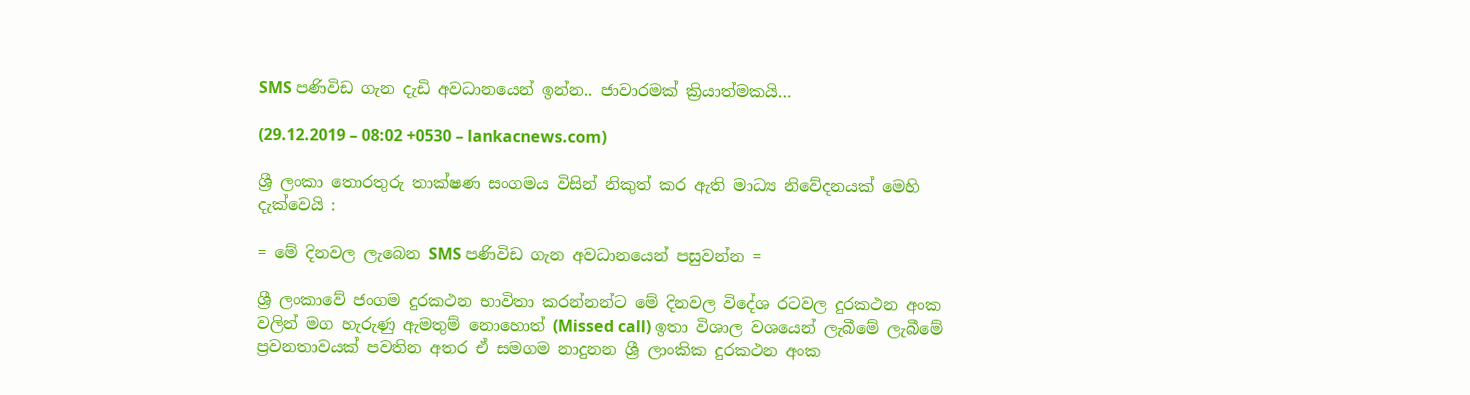SMS පණිවිඩ ගැන දැඩි අවධානයෙන් ඉන්න.. ජාවාරමක් ක්‍රියාත්මකයි…

(29.12.2019 – 08:02 +0530 – lankacnews.com)

ශ්‍රී ලංකා තොරතුරු තාක්ෂණ සංගමය විසින් නිකුත් කර ඇති මාධ්‍ය නිවේදනයක් මෙහි දැක්වෙයි :

= මේ දිනවල ලැබෙන SMS පණිවිඩ ගැන අවධානයෙන් පසුවන්න =

ශ්‍රී ලංකාවේ ජංගම දුරකථන භාවිතා කරන්නන්ට මේ දිනවල විදේශ රටවල දුරකථන අංක වලින් මග හැරුණු ඇමතුම් නොහොත් (Missed call) ඉතා විශාල වශයෙන් ලැබීමේ ලැබීමේ ප්‍රවනතාවයක් පවතින අතර ඒ සමගම නාදුනන ශ්‍රී ලාංකික දුරකථන අංක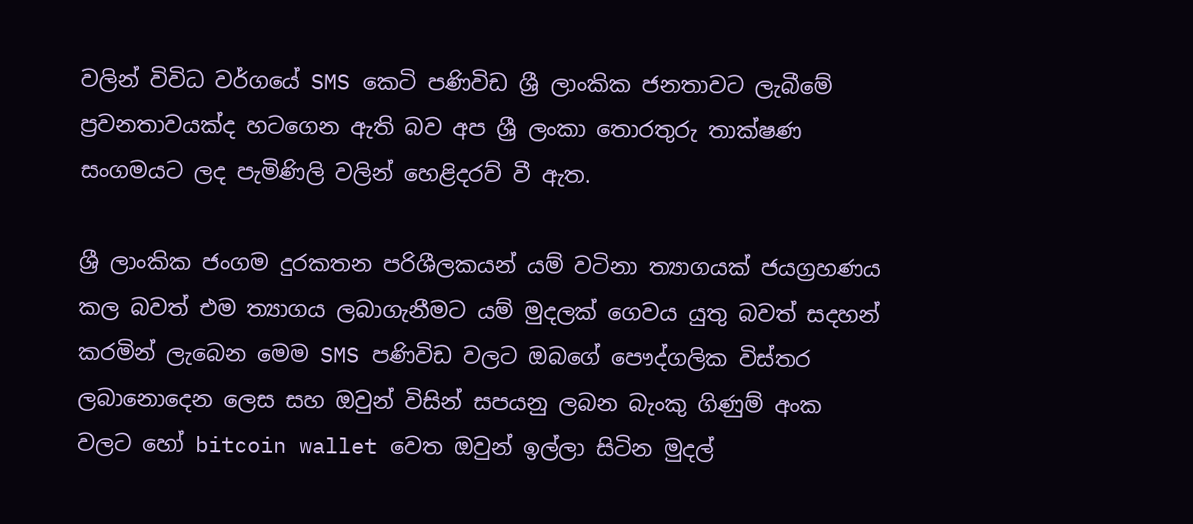වලින් විවිධ වර්ගයේ SMS කෙටි පණිවිඩ ශ්‍රී ලාංකික ජනතාවට ලැබීමේ ප්‍රවනතාවයක්ද හටගෙන ඇති බව අප ශ්‍රී ලංකා තොරතුරු තාක්ෂණ සංගමයට ලද පැමිණිලි වලින් හෙළිදරව් වී ඇත.

ශ්‍රී ලාංකික ජංගම දුරකතන පරිශීලකයන් යම් වටිනා ත්‍යාගයක් ජයග්‍රහණය කල බවත් එම ත්‍යාගය ලබාගැනීමට යම් මුදලක් ගෙවය යුතු බවත් සදහන් කරමින් ලැබෙන මෙම SMS පණිවිඩ වලට ඔබගේ පෞද්ගලික විස්තර ලබානොදෙන ලෙස සහ ඔවුන් විසින් සපයනු ලබන බැංකු ගිණුම් අංක වලට හෝ bitcoin wallet වෙත ඔවුන් ඉල්ලා සිටින මුදල්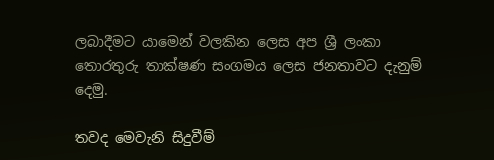ලබාදීමට යාමෙන් වලකින ලෙස අප ශ්‍රී ලංකා තොරතුරු තාක්ෂණ සංගමය ලෙස ජනතාවට දැනුම් දෙමු.

තවද මෙවැනි සිදුවීම්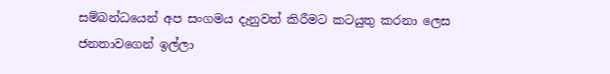සම්බන්ධයෙන් අප සංගමය දැනුවත් කිරීමට කටයුතු කරනා ලෙස ජනතාවගෙන් ඉල්ලා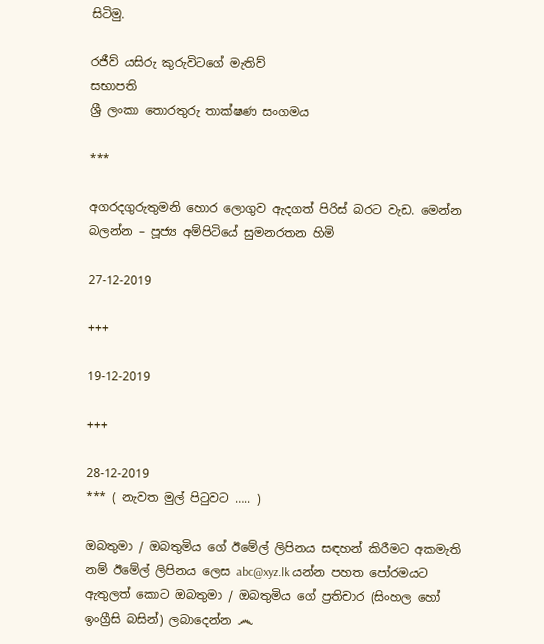සිටිමු.

රජීව් යසිරු කුරුවිටගේ මැතිව්
සභාපති
ශ්‍රී ලංකා තොරතුරු තාක්ෂණ සංගමය

***

අගරදගුරුතුමනි හොර ලොගුව ඇදගත් පිරිස් බරට වැඩ. මෙන්න බලන්න – පූජ්‍ය අම්පිටියේ සුමනරතන හිමි

27-12-2019

+++

19-12-2019

+++

28-12-2019
*** ( නැවත මුල් පිටුවට ….. )

ඔබතුමා / ඔබතුමිය ගේ ඊමේල් ලිපිනය සඳහන් කිරීමට අකමැති නම් ඊමේල් ලිපිනය ලෙස abc@xyz.lk යන්න පහත පෝරමයට ඇතුලත් කොට ඔබතුමා / ඔබතුමිය ගේ ප්‍රතිචාර (සිංහල හෝ ඉංග්‍රීසි බසින්) ලබාදෙන්න ෴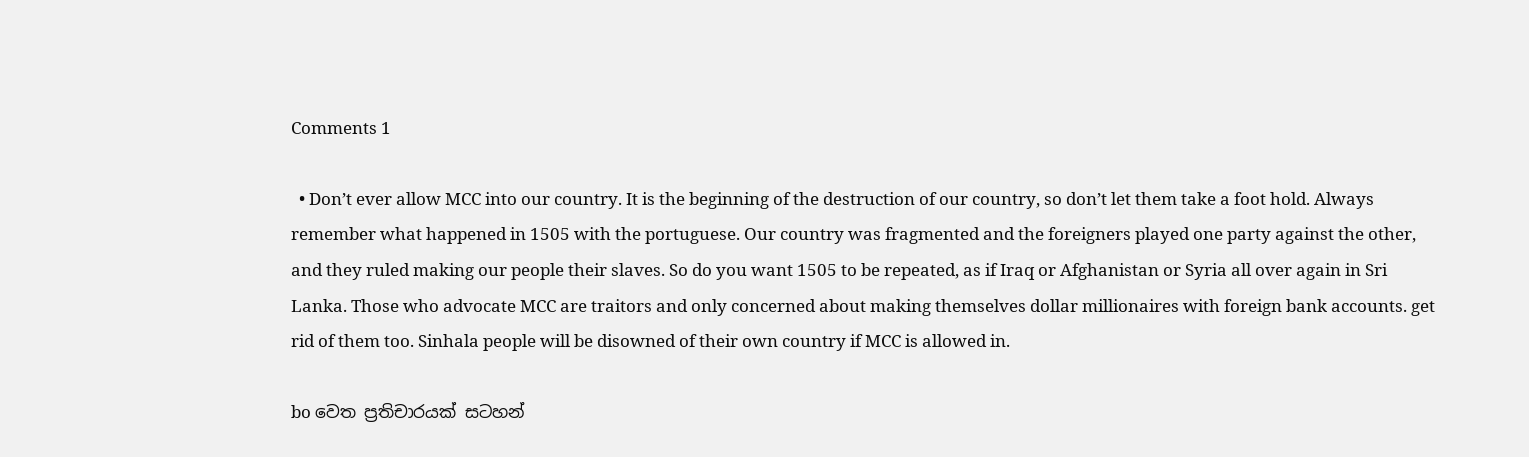Comments 1

  • Don’t ever allow MCC into our country. It is the beginning of the destruction of our country, so don’t let them take a foot hold. Always remember what happened in 1505 with the portuguese. Our country was fragmented and the foreigners played one party against the other, and they ruled making our people their slaves. So do you want 1505 to be repeated, as if Iraq or Afghanistan or Syria all over again in Sri Lanka. Those who advocate MCC are traitors and only concerned about making themselves dollar millionaires with foreign bank accounts. get rid of them too. Sinhala people will be disowned of their own country if MCC is allowed in.

bo වෙත ප්‍රතිචාරයක් සටහන්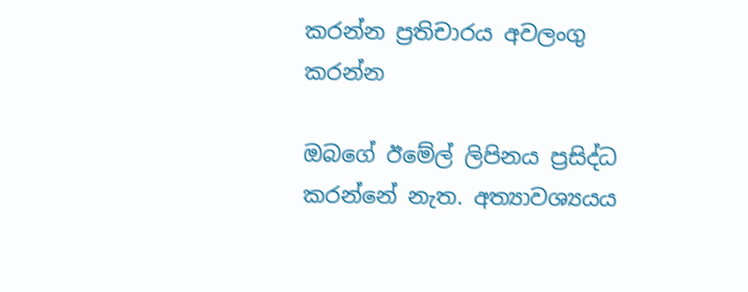කරන්න ප්‍රතිචාරය අවලංගු කරන්න

ඔබගේ ඊමේල් ලිපිනය ප්‍රසිද්ධ කරන්නේ නැත. අත්‍යාවශ්‍යයය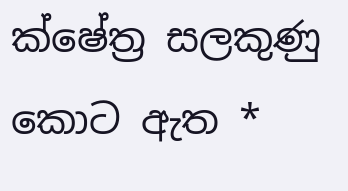ක්ෂේත්‍ර සලකුණු කොට ඇත *